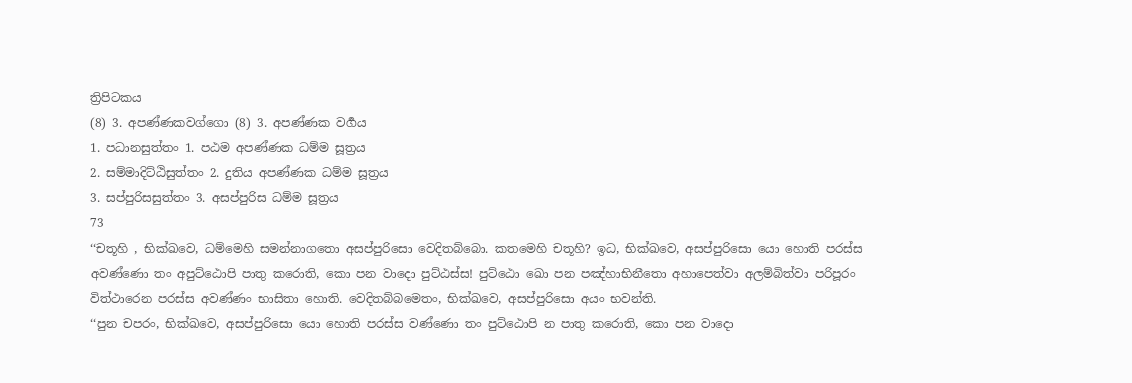ත්‍රිපිටකය
(8) 3. අපණ්ණකවග්ගො (8) 3. අපණ්ණක වර්‍ගය
1. පධානසුත්තං 1. පඨම අපණ්ණක ධම්ම සූත්‍රය
2. සම්මාදිට්ඨිසුත්තං 2. දුතිය අපණ්ණක ධම්ම සූත්‍රය
3. සප්පුරිසසුත්තං 3. අසප්පුරිස ධම්ම සූත්‍රය
73
‘‘චතූහි , භික්ඛවෙ, ධම්මෙහි සමන්නාගතො අසප්පුරිසො වෙදිතබ්බො. කතමෙහි චතූහි? ඉධ, භික්ඛවෙ, අසප්පුරිසො යො හොති පරස්ස අවණ්ණො තං අපුට්ඨොපි පාතු කරොති, කො පන වාදො පුට්ඨස්ස! පුට්ඨො ඛො පන පඤ්හාභිනීතො අහාපෙත්වා අලම්බිත්වා පරිපූරං විත්ථාරෙන පරස්ස අවණ්ණං භාසිතා හොති. වෙදිතබ්බමෙතං, භික්ඛවෙ, අසප්පුරිසො අයං භවන්ති.
‘‘පුන චපරං, භික්ඛවෙ, අසප්පුරිසො යො හොති පරස්ස වණ්ණො තං පුට්ඨොපි න පාතු කරොති, කො පන වාදො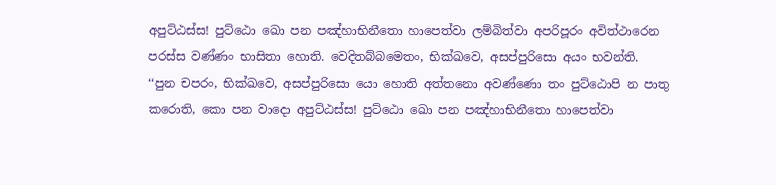අපුට්ඨස්ස! පුට්ඨො ඛො පන පඤ්හාභිනීතො හාපෙත්වා ලම්බිත්වා අපරිපූරං අවිත්ථාරෙන පරස්ස වණ්ණං භාසිතා හොති. වෙදිතබ්බමෙතං, භික්ඛවෙ, අසප්පුරිසො අයං භවන්ති.
‘‘පුන චපරං, භික්ඛවෙ, අසප්පුරිසො යො හොති අත්තනො අවණ්ණො තං පුට්ඨොපි න පාතු කරොති, කො පන වාදො අපුට්ඨස්ස! පුට්ඨො ඛො පන පඤ්හාභිනීතො හාපෙත්වා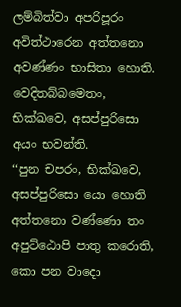ලම්බිත්වා අපරිපූරං අවිත්ථාරෙන අත්තනො අවණ්ණං භාසිතා හොති. වෙදිතබ්බමෙතං, භික්ඛවෙ, අසප්පුරිසො අයං භවන්ති.
‘‘පුන චපරං, භික්ඛවෙ, අසප්පුරිසො යො හොති අත්තනො වණ්ණො තං අපුට්ඨොපි පාතු කරොති, කො පන වාදො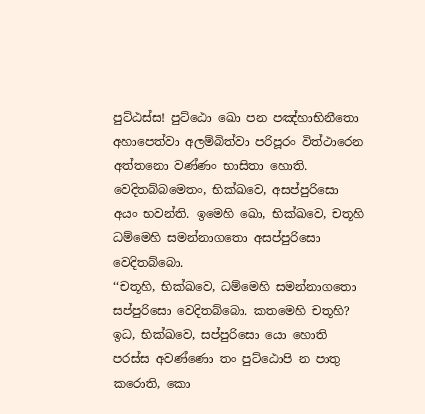පුට්ඨස්ස! පුට්ඨො ඛො පන පඤ්හාභිනීතො අහාපෙත්වා අලම්බිත්වා පරිපූරං විත්ථාරෙන අත්තනො වණ්ණං භාසිතා හොති. වෙදිතබ්බමෙතං, භික්ඛවෙ, අසප්පුරිසො අයං භවන්ති. ඉමෙහි ඛො, භික්ඛවෙ, චතූහි ධම්මෙහි සමන්නාගතො අසප්පුරිසො වෙදිතබ්බො.
‘‘චතූහි, භික්ඛවෙ, ධම්මෙහි සමන්නාගතො සප්පුරිසො වෙදිතබ්බො. කතමෙහි චතූහි? ඉධ, භික්ඛවෙ, සප්පුරිසො යො හොති පරස්ස අවණ්ණො තං පුට්ඨොපි න පාතු කරොති, කො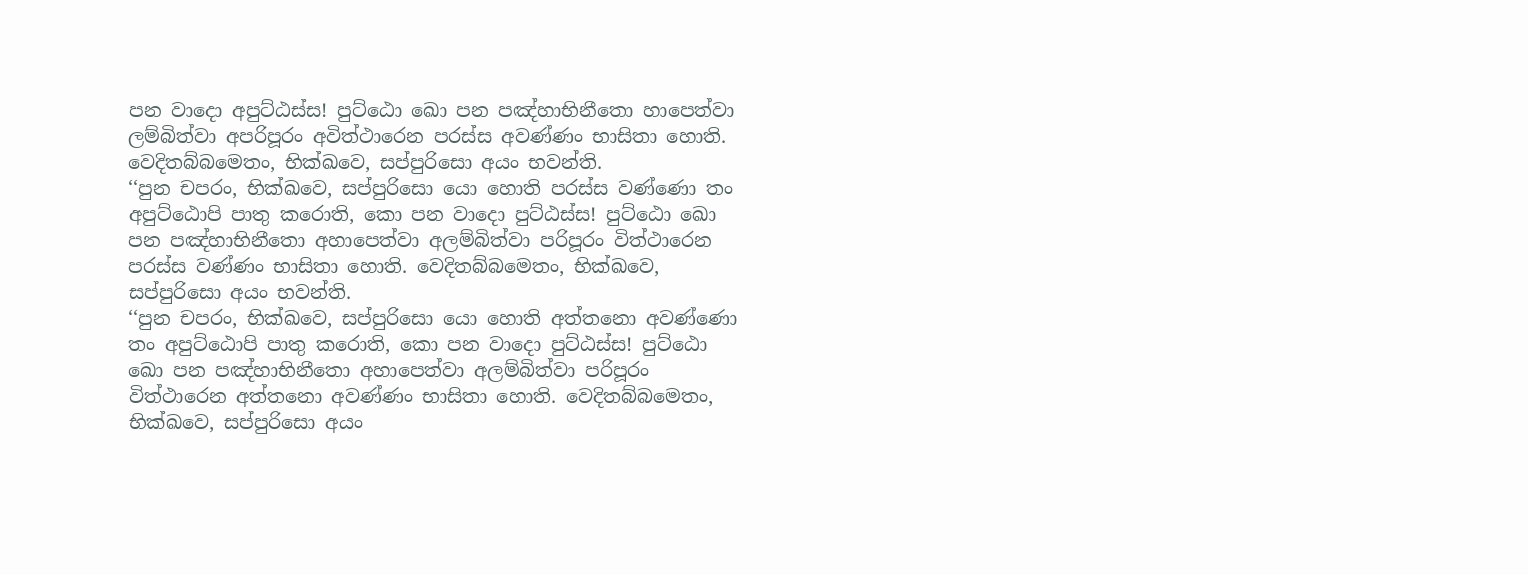පන වාදො අපුට්ඨස්ස! පුට්ඨො ඛො පන පඤ්හාභිනීතො හාපෙත්වා ලම්බිත්වා අපරිපූරං අවිත්ථාරෙන පරස්ස අවණ්ණං භාසිතා හොති. වෙදිතබ්බමෙතං, භික්ඛවෙ, සප්පුරිසො අයං භවන්ති.
‘‘පුන චපරං, භික්ඛවෙ, සප්පුරිසො යො හොති පරස්ස වණ්ණො තං අපුට්ඨොපි පාතු කරොති, කො පන වාදො පුට්ඨස්ස! පුට්ඨො ඛො පන පඤ්හාභිනීතො අහාපෙත්වා අලම්බිත්වා පරිපූරං විත්ථාරෙන පරස්ස වණ්ණං භාසිතා හොති. වෙදිතබ්බමෙතං, භික්ඛවෙ, සප්පුරිසො අයං භවන්ති.
‘‘පුන චපරං, භික්ඛවෙ, සප්පුරිසො යො හොති අත්තනො අවණ්ණො තං අපුට්ඨොපි පාතු කරොති, කො පන වාදො පුට්ඨස්ස! පුට්ඨො ඛො පන පඤ්හාභිනීතො අහාපෙත්වා අලම්බිත්වා පරිපූරං විත්ථාරෙන අත්තනො අවණ්ණං භාසිතා හොති. වෙදිතබ්බමෙතං, භික්ඛවෙ, සප්පුරිසො අයං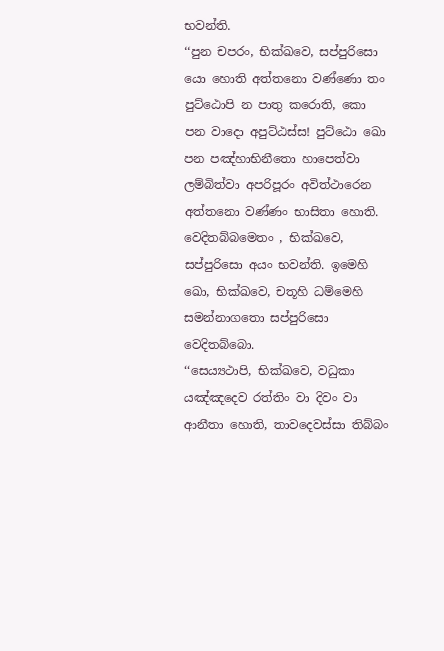භවන්ති.
‘‘පුන චපරං, භික්ඛවෙ, සප්පුරිසො යො හොති අත්තනො වණ්ණො තං පුට්ඨොපි න පාතු කරොති, කො පන වාදො අපුට්ඨස්ස! පුට්ඨො ඛො පන පඤ්හාභිනීතො හාපෙත්වා ලම්බිත්වා අපරිපූරං අවිත්ථාරෙන අත්තනො වණ්ණං භාසිතා හොති. වෙදිතබ්බමෙතං , භික්ඛවෙ, සප්පුරිසො අයං භවන්ති. ඉමෙහි ඛො, භික්ඛවෙ, චතූහි ධම්මෙහි සමන්නාගතො සප්පුරිසො වෙදිතබ්බො.
‘‘සෙය්‍යථාපි, භික්ඛවෙ, වධුකා යඤ්ඤදෙව රත්තිං වා දිවං වා ආනීතා හොති, තාවදෙවස්සා තිබ්බං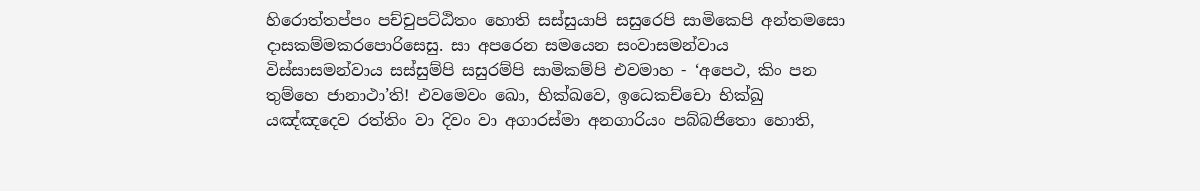හිරොත්තප්පං පච්චුපට්ඨිතං හොති සස්සුයාපි සසුරෙපි සාමිකෙපි අන්තමසො දාසකම්මකරපොරිසෙසු. සා අපරෙන සමයෙන සංවාසමන්වාය විස්සාසමන්වාය සස්සුම්පි සසුරම්පි සාමිකම්පි එවමාහ - ‘අපෙථ, කිං පන තුම්හෙ ජානාථා’ති! එවමෙවං ඛො, භික්ඛවෙ, ඉධෙකච්චො භික්ඛු යඤ්ඤදෙව රත්තිං වා දිවං වා අගාරස්මා අනගාරියං පබ්බජිතො හොති,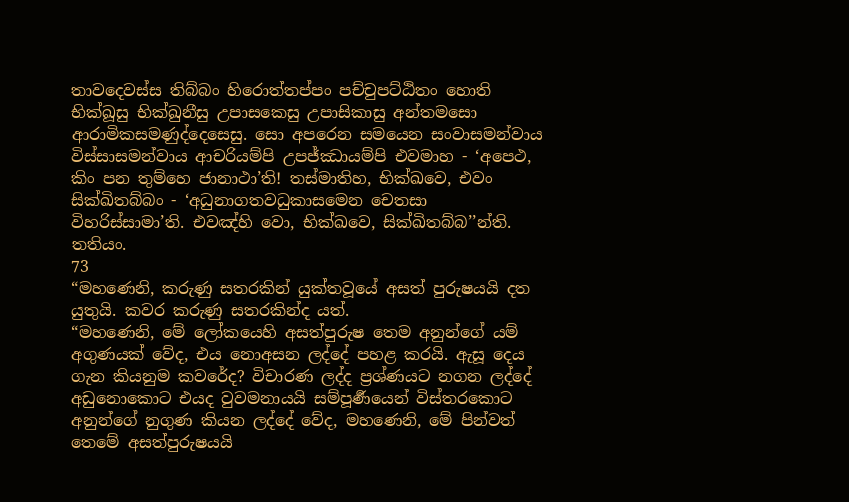තාවදෙවස්ස තිබ්බං හිරොත්තප්පං පච්චුපට්ඨිතං හොති භික්ඛූසු භික්ඛුනීසු උපාසකෙසු උපාසිකාසු අන්තමසො ආරාමිකසමණුද්දෙසෙසු. සො අපරෙන සමයෙන සංවාසමන්වාය විස්සාසමන්වාය ආචරියම්පි උපජ්ඣායම්පි එවමාහ - ‘අපෙථ, කිං පන තුම්හෙ ජානාථා’ති! තස්මාතිහ, භික්ඛවෙ, එවං සික්ඛිතබ්බං - ‘අධුනාගතවධුකාසමෙන චෙතසා විහරිස්සාමා’ති. එවඤ්හි වො, භික්ඛවෙ, සික්ඛිතබ්බ’’න්ති. තතියං.
73
“මහණෙනි, කරුණු සතරකින් යුක්තවූයේ අසත් පුරුෂයයි දත යුතුයි. කවර කරුණු සතරකින්ද යත්.
“මහණෙනි, මේ ලෝකයෙහි අසත්පුරුෂ තෙම අනුන්ගේ යම් අගුණයක් වේද, එය නොඅසන ලද්දේ පහළ කරයි. ඇසූ දෙය ගැන කියනුම කවරේද? විචාරණ ලද්ද ප්‍රශ්ණයට නගන ලද්දේ අඩුනොකොට එයද වුවමනායයි සම්පූර්‍ණයෙන් විස්තරකොට අනුන්ගේ නුගුණ කියන ලද්දේ වේද, මහණෙනි, මේ පින්වත් තෙමේ අසත්පුරුෂයයි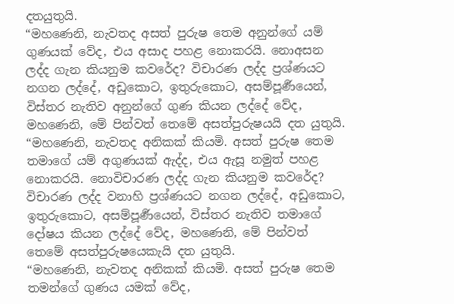දතයුතුයි.
“මහණෙනි, නැවතද අසත් පුරුෂ තෙම අනුන්ගේ යම් ගුණයක් වේද, එය අසාද පහළ නොකරයි. නොඅසන ලද්ද ගැන කියනුම කවරේද? විචාරණ ලද්ද ප්‍රශ්ණයට නගන ලද්දේ, අඩුකොට, ඉතුරුකොට, අසම්පූර්‍ණයෙන්, විස්තර නැතිව අනුන්ගේ ගුණ කියන ලද්දේ වේද, මහණෙනි, මේ පින්වත් තෙමේ අසත්පුරුෂයයි දත යුතුයි.
“මහණෙනි, නැවතද අනිකක් කියමි. අසත් පුරුෂ තෙම තමාගේ යම් අගුණයක් ඇද්ද, එය ඇසූ නමුත් පහළ නොකරයි. නොවිචාරණ ලද්ද ගැන කියනුම කවරේද? විචාරණ ලද්ද වනාහි ප්‍රශ්ණයට නගන ලද්දේ, අඩුකොට, ඉතුරුකොට, අසම්පූර්‍ණයෙන්, විස්තර නැතිව තමාගේ දෝෂය කියන ලද්දේ වේද, මහණෙනි, මේ පින්වත් තෙමේ අසත්පුරුෂයෙකැයි දත යුතුයි.
“මහණෙනි, නැවතද අනිකක් කියමි. අසත් පුරුෂ තෙම තමන්ගේ ගුණය යමක් වේද,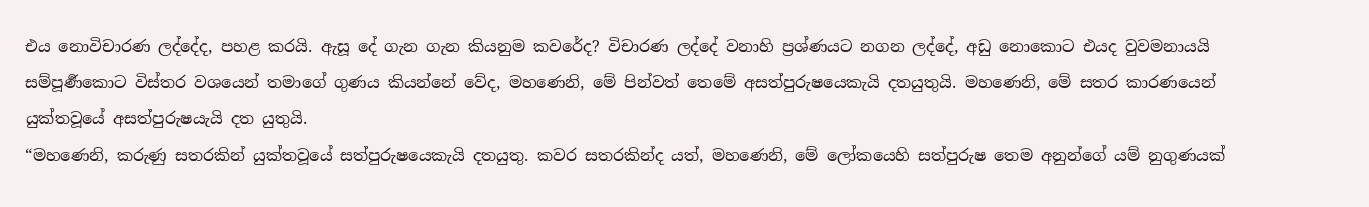එය නොවිචාරණ ලද්දේද, පහළ කරයි. ඇසූ දේ ගැන ගැන කියනුම කවරේද? විචාරණ ලද්දේ වනාහි ප්‍රශ්ණයට නගන ලද්දේ, අඩු නොකොට එයද වුවමනායයි සම්පූර්‍ණකොට විස්තර වශයෙන් තමාගේ ගුණය කියන්නේ වේද, මහණෙනි, මේ පින්වත් තෙමේ අසත්පුරුෂයෙකැයි දතයුතුයි. මහණෙනි, මේ සතර කාරණයෙන් යුක්තවූයේ අසත්පුරුෂයැයි දත යුතුයි.
“මහණෙනි, කරුණු සතරකින් යුක්තවූයේ සත්පුරුෂයෙකැයි දතයුතු. කවර සතරකින්ද යත්, මහණෙනි, මේ ලෝකයෙහි සත්පුරුෂ තෙම අනුන්ගේ යම් නුගුණයක්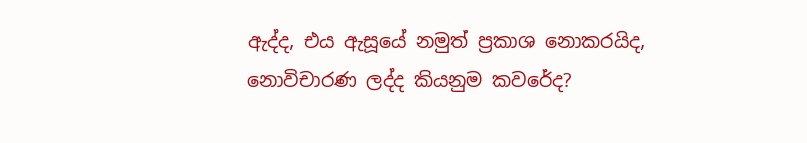ඇද්ද, එය ඇසූයේ නමුත් ප්‍රකාශ නොකරයිද, නොවිචාරණ ලද්ද කියනුම කවරේද?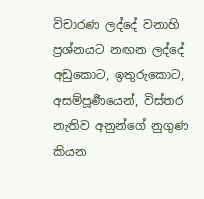විචාරණ ලද්දේ වනාහි ප්‍රශ්නයට නඟන ලද්දේ අඩුකොට, ඉතුරුකොට, අසම්පූර්‍ණයෙන්, විස්තර නැතිව අනුන්ගේ නුගුණ කියන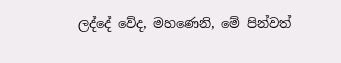ලද්දේ වේද, මහණෙනි, මේ පින්වත්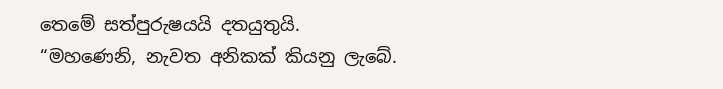තෙමේ සත්පුරුෂයයි දතයුතුයි.
“මහණෙනි, නැවත අනිකක් කියනු ලැබේ.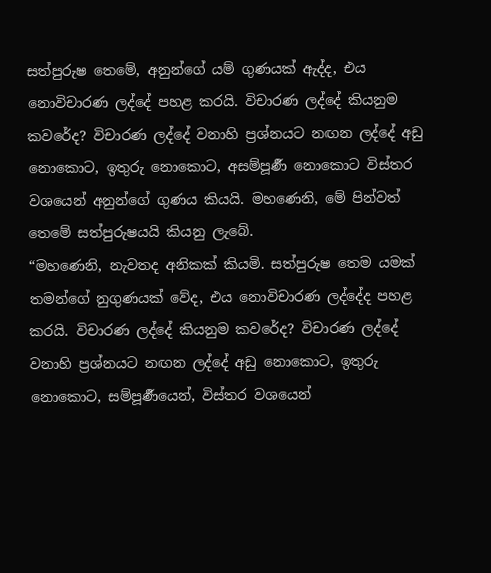සත්පුරුෂ තෙමේ, අනුන්ගේ යම් ගුණයක් ඇද්ද, එය නොවිචාරණ ලද්දේ පහළ කරයි. විචාරණ ලද්දේ කියනුම කවරේද? විචාරණ ලද්දේ වනාහි ප්‍රශ්නයට නඟන ලද්දේ අඩු නොකොට, ඉතුරු නොකොට, අසම්පූර්‍ණ නොකොට විස්තර වශයෙන් අනුන්ගේ ගුණය කියයි. මහණෙනි, මේ පින්වත් තෙමේ සත්පුරුෂයයි කියනු ලැබේ.
“මහණෙනි, නැවතද අනිකක් කියමි. සත්පුරුෂ තෙම යමක් තමන්ගේ නුගුණයක් වේද, එය නොවිචාරණ ලද්දේද පහළ කරයි. විචාරණ ලද්දේ කියනුම කවරේද? විචාරණ ලද්දේ වනාහි ප්‍රශ්නයට නඟන ලද්දේ අඩු නොකොට, ඉතුරු නොකොට, සම්පූර්‍ණයෙන්, විස්තර වශයෙන්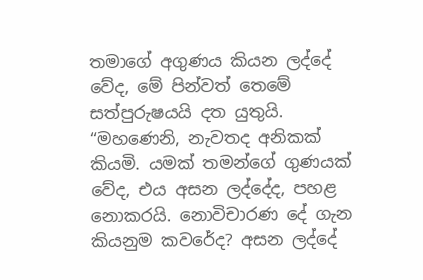තමාගේ අගුණය කියන ලද්දේ වේද, මේ පින්වත් තෙමේ සත්පුරුෂයයි දත යුතුයි.
“මහණෙනි, නැවතද අනිකක් කියමි. යමක් තමන්ගේ ගුණයක් වේද, එය අසන ලද්දේද, පහළ නොකරයි. නොවිචාරණ දේ ගැන කියනුම කවරේද? අසන ලද්දේ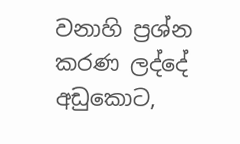වනාහි ප්‍රශ්න කරණ ලද්දේ අඩුකොට,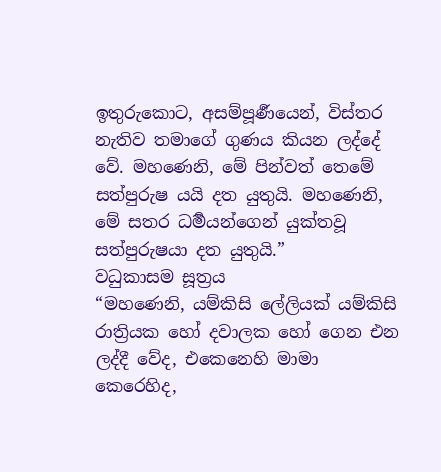ඉතුරුකොට, අසම්පූර්‍ණයෙන්, විස්තර නැතිව තමාගේ ගුණය කියන ලද්දේ වේ. මහණෙනි, මේ පින්වත් තෙමේ සත්පුරුෂ යයි දත යුතුයි. මහණෙනි, මේ සතර ධර්‍මයන්ගෙන් යුක්තවූ සත්පුරුෂයා දත යුතුයි.”
වධුකාසම සූත්‍රය
“මහණෙනි, යම්කිසි ලේලියක් යම්කිසි රාත්‍රියක හෝ දවාලක හෝ ගෙන එන ලද්දී වේද, එකෙනෙහි මාමා කෙරෙහිද,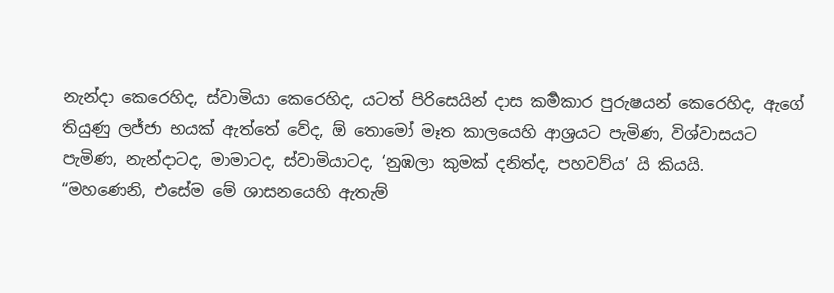නැන්දා කෙරෙහිද, ස්වාමියා කෙරෙහිද, යටත් පිරිසෙයින් දාස කර්‍මකාර පුරුෂයන් කෙරෙහිද, ඇගේ තියුණු ලජ්ජා භයක් ඇත්තේ වේද, ඕ තොමෝ මෑත කාලයෙහි ආශ්‍රයට පැමිණ, විශ්වාසයට පැමිණ, නැන්දාටද, මාමාටද, ස්වාමියාටද, ‘නුඹලා කුමක් දනිත්ද, පහවව්ය’ යි කියයි.
“මහණෙනි, එසේම මේ ශාසනයෙහි ඇතැම්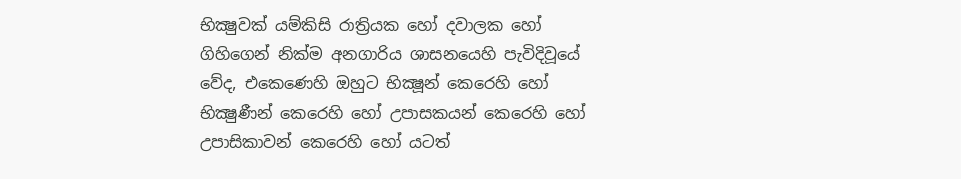භික්‍ෂුවක් යම්කිසි රාත්‍රියක හෝ දවාලක හෝ ගිහිගෙන් නික්ම අනගාරිය ශාසනයෙහි පැවිදිවූයේ වේද, එකෙණෙහි ඔහුට භික්‍ෂූන් කෙරෙහි හෝ භික්‍ෂුණීන් කෙරෙහි හෝ උපාසකයන් කෙරෙහි හෝ උපාසිකාවන් කෙරෙහි හෝ යටත්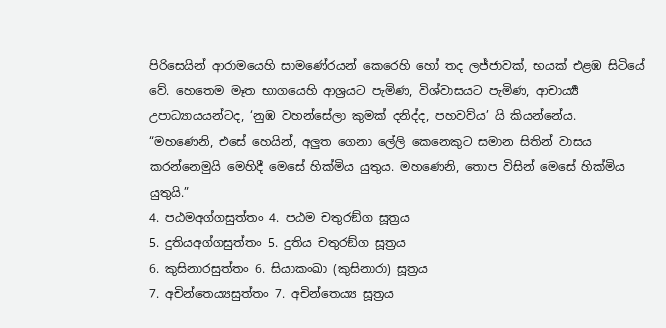පිරිසෙයින් ආරාමයෙහි සාමණේරයන් කෙරෙහි හෝ තද ලජ්ජාවක්, භයක් එළඹ සිටියේ වේ. හෙතෙම මෑත භාගයෙහි ආශ්‍රයට පැමිණ, විශ්වාසයට පැමිණ, ආචාර්‍ය්‍ය උපාධ්‍යායයන්ටද, ‘නුඹ වහන්සේලා කුමක් දනිද්ද, පහවව්ය’ යි කියන්නේය.
“මහණෙනි, එසේ හෙයින්, අලුත ගෙනා ලේලි කෙනෙකුට සමාන සිතින් වාසය කරන්නෙමුයි මෙහිදී මෙසේ හික්මිය යුතුය. මහණෙනි, තොප විසින් මෙසේ හික්මිය යුතුයි.”
4. පඨමඅග්ගසුත්තං 4. පඨම චතුරඞ්ග සූත්‍රය
5. දුතියඅග්ගසුත්තං 5. දුතිය චතුරඞ්ග සූත්‍රය
6. කුසිනාරසුත්තං 6. සියාකංඛා (කුසිනාරා) සූත්‍රය
7. අචින්තෙය්‍යසුත්තං 7. අචින්තෙය්‍ය සූත්‍රය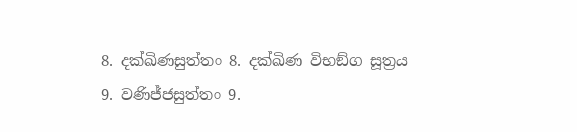8. දක්ඛිණසුත්තං 8. දක්ඛිණ විභඞ්ග සූත්‍රය
9. වණිජ්ජසුත්තං 9.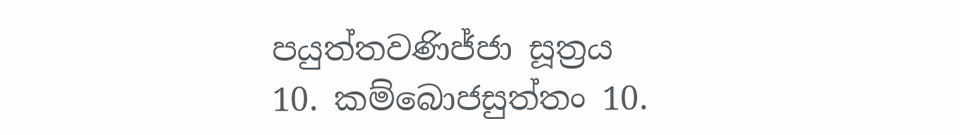පයුත්තවණිජ්ජා සූත්‍රය
10. කම්බොජසුත්තං 10.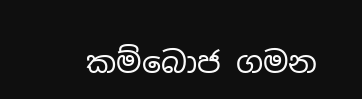කම්බොජ ගමන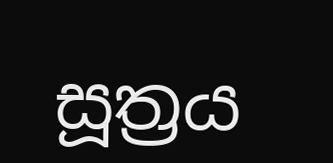සූත්‍රය